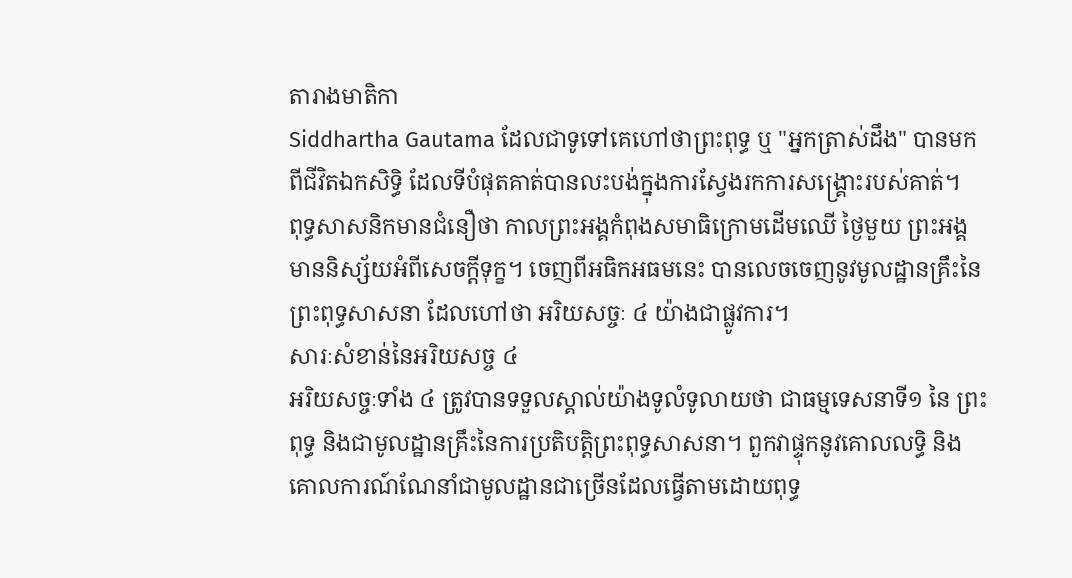តារាងមាតិកា
Siddhartha Gautama ដែលជាទូទៅគេហៅថាព្រះពុទ្ធ ឬ "អ្នកត្រាស់ដឹង" បានមកពីជីវិតឯកសិទ្ធិ ដែលទីបំផុតគាត់បានលះបង់ក្នុងការស្វែងរកការសង្គ្រោះរបស់គាត់។
ពុទ្ធសាសនិកមានជំនឿថា កាលព្រះអង្គកំពុងសមាធិក្រោមដើមឈើ ថ្ងៃមួយ ព្រះអង្គមាននិស្ស័យអំពីសេចក្តីទុក្ខ។ ចេញពីអធិកអធមនេះ បានលេចចេញនូវមូលដ្ឋានគ្រឹះនៃព្រះពុទ្ធសាសនា ដែលហៅថា អរិយសច្ចៈ ៤ យ៉ាងជាផ្លូវការ។
សារៈសំខាន់នៃអរិយសច្ច ៤
អរិយសច្ចៈទាំង ៤ ត្រូវបានទទួលស្គាល់យ៉ាងទូលំទូលាយថា ជាធម្មទេសនាទី១ នៃ ព្រះពុទ្ធ និងជាមូលដ្ឋានគ្រឹះនៃការប្រតិបត្តិព្រះពុទ្ធសាសនា។ ពួកវាផ្ទុកនូវគោលលទ្ធិ និងគោលការណ៍ណែនាំជាមូលដ្ឋានជាច្រើនដែលធ្វើតាមដោយពុទ្ធ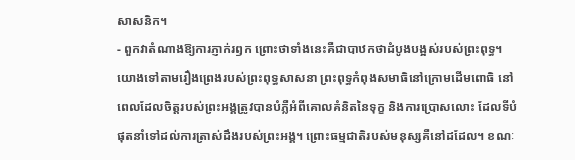សាសនិក។
- ពួកវាតំណាងឱ្យការភ្ញាក់រឭក ព្រោះថាទាំងនេះគឺជាបាឋកថាដំបូងបង្អស់របស់ព្រះពុទ្ធ។ យោងទៅតាមរឿងព្រេងរបស់ព្រះពុទ្ធសាសនា ព្រះពុទ្ធកំពុងសមាធិនៅក្រោមដើមពោធិ នៅពេលដែលចិត្តរបស់ព្រះអង្គត្រូវបានបំភ្លឺអំពីគោលគំនិតនៃទុក្ខ និងការប្រោសលោះ ដែលទីបំផុតនាំទៅដល់ការត្រាស់ដឹងរបស់ព្រះអង្គ។ ព្រោះធម្មជាតិរបស់មនុស្សគឺនៅដដែល។ ខណៈ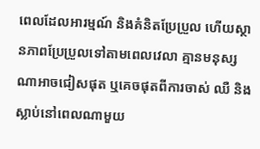ពេលដែលអារម្មណ៍ និងគំនិតប្រែប្រួល ហើយស្ថានភាពប្រែប្រួលទៅតាមពេលវេលា គ្មានមនុស្សណាអាចជៀសផុត ឬគេចផុតពីការចាស់ ឈឺ និងស្លាប់នៅពេលណាមួយ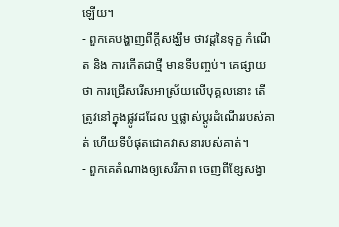ឡើយ។
- ពួកគេបង្ហាញពីក្តីសង្ឃឹម ថាវដ្ដនៃទុក្ខ កំណើត និង ការកើតជាថ្មី មានទីបញ្ចប់។ គេផ្សាយថា ការជ្រើសរើសអាស្រ័យលើបុគ្គលនោះ តើត្រូវនៅក្នុងផ្លូវដដែល ឬផ្លាស់ប្តូរដំណើររបស់គាត់ ហើយទីបំផុតជោគវាសនារបស់គាត់។
- ពួកគេតំណាងឲ្យសេរីភាព ចេញពីខ្សែសង្វា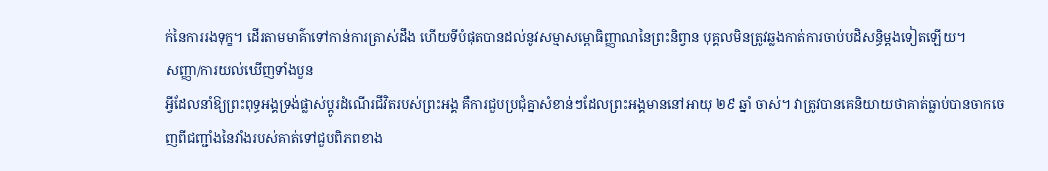ក់នៃការរងទុក្ខ។ ដើរតាមមាគ៌ាទៅកាន់ការត្រាស់ដឹង ហើយទីបំផុតបានដល់នូវសម្មាសម្ពោធិញ្ញាណនៃព្រះនិព្វាន បុគ្គលមិនត្រូវឆ្លងកាត់ការចាប់បដិសន្ធិម្តងទៀតឡើយ។
សញ្ញា/ការយល់ឃើញទាំងបួន
អ្វីដែលនាំឱ្យព្រះពុទ្ធអង្គទ្រង់ផ្លាស់ប្តូរដំណើរជីវិតរបស់ព្រះអង្គ គឺការជួបប្រជុំគ្នាសំខាន់ៗដែលព្រះអង្គមាននៅអាយុ ២៩ ឆ្នាំ ចាស់។ វាត្រូវបានគេនិយាយថាគាត់ធ្លាប់បានចាកចេញពីជញ្ជាំងនៃវាំងរបស់គាត់ទៅជួបពិភពខាង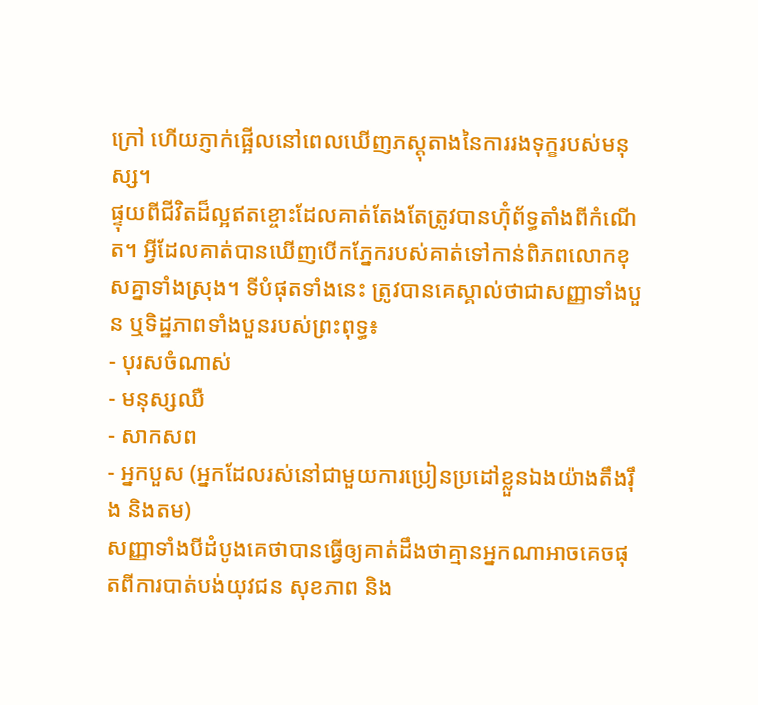ក្រៅ ហើយភ្ញាក់ផ្អើលនៅពេលឃើញភស្តុតាងនៃការរងទុក្ខរបស់មនុស្ស។
ផ្ទុយពីជីវិតដ៏ល្អឥតខ្ចោះដែលគាត់តែងតែត្រូវបានហ៊ុំព័ទ្ធតាំងពីកំណើត។ អ្វីដែលគាត់បានឃើញបើកភ្នែករបស់គាត់ទៅកាន់ពិភពលោកខុសគ្នាទាំងស្រុង។ ទីបំផុតទាំងនេះ ត្រូវបានគេស្គាល់ថាជាសញ្ញាទាំងបួន ឬទិដ្ឋភាពទាំងបួនរបស់ព្រះពុទ្ធ៖
- បុរសចំណាស់
- មនុស្សឈឺ
- សាកសព
- អ្នកបួស (អ្នកដែលរស់នៅជាមួយការប្រៀនប្រដៅខ្លួនឯងយ៉ាងតឹងរ៉ឹង និងតម)
សញ្ញាទាំងបីដំបូងគេថាបានធ្វើឲ្យគាត់ដឹងថាគ្មានអ្នកណាអាចគេចផុតពីការបាត់បង់យុវជន សុខភាព និង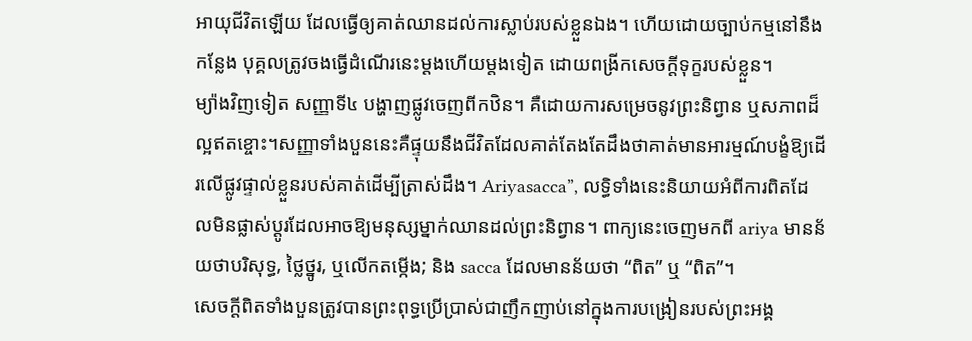អាយុជីវិតឡើយ ដែលធ្វើឲ្យគាត់ឈានដល់ការស្លាប់របស់ខ្លួនឯង។ ហើយដោយច្បាប់កម្មនៅនឹងកន្លែង បុគ្គលត្រូវចងធ្វើដំណើរនេះម្តងហើយម្តងទៀត ដោយពង្រីកសេចក្តីទុក្ខរបស់ខ្លួន។
ម្យ៉ាងវិញទៀត សញ្ញាទី៤ បង្ហាញផ្លូវចេញពីកឋិន។ គឺដោយការសម្រេចនូវព្រះនិព្វាន ឬសភាពដ៏ល្អឥតខ្ចោះ។សញ្ញាទាំងបួននេះគឺផ្ទុយនឹងជីវិតដែលគាត់តែងតែដឹងថាគាត់មានអារម្មណ៍បង្ខំឱ្យដើរលើផ្លូវផ្ទាល់ខ្លួនរបស់គាត់ដើម្បីត្រាស់ដឹង។ Ariyasacca”, លទ្ធិទាំងនេះនិយាយអំពីការពិតដែលមិនផ្លាស់ប្តូរដែលអាចឱ្យមនុស្សម្នាក់ឈានដល់ព្រះនិព្វាន។ ពាក្យនេះចេញមកពី ariya មានន័យថាបរិសុទ្ធ, ថ្លៃថ្នូរ, ឬលើកតម្កើង; និង sacca ដែលមានន័យថា “ពិត” ឬ “ពិត”។
សេចក្តីពិតទាំងបួនត្រូវបានព្រះពុទ្ធប្រើប្រាស់ជាញឹកញាប់នៅក្នុងការបង្រៀនរបស់ព្រះអង្គ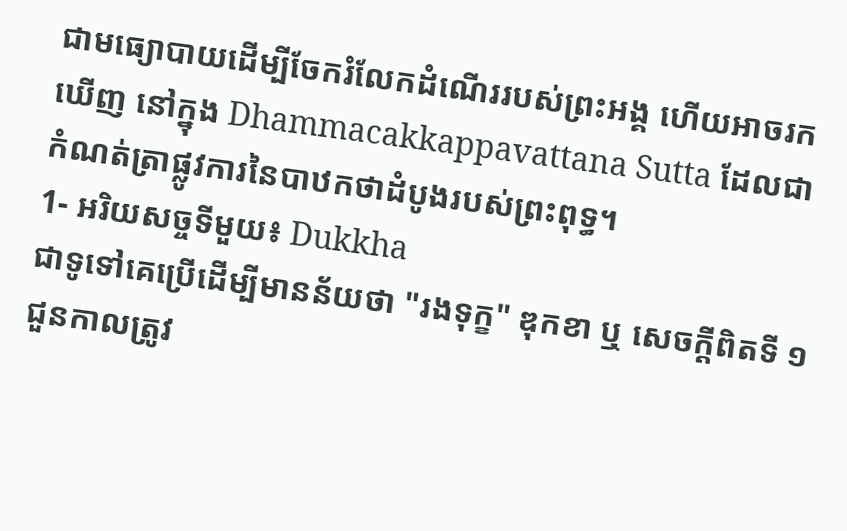ជាមធ្យោបាយដើម្បីចែករំលែកដំណើររបស់ព្រះអង្គ ហើយអាចរកឃើញ នៅក្នុង Dhammacakkappavattana Sutta ដែលជាកំណត់ត្រាផ្លូវការនៃបាឋកថាដំបូងរបស់ព្រះពុទ្ធ។
1- អរិយសច្ចទីមួយ៖ Dukkha
ជាទូទៅគេប្រើដើម្បីមានន័យថា "រងទុក្ខ" ឌុកខា ឬ សេចក្តីពិតទី ១ ជួនកាលត្រូវ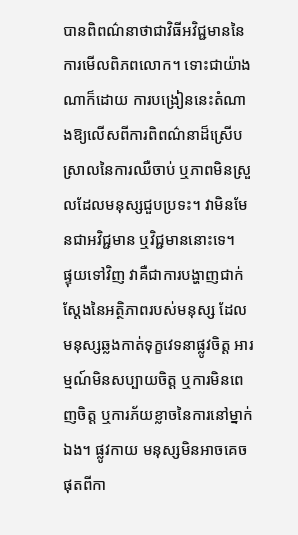បានពិពណ៌នាថាជាវិធីអវិជ្ជមាននៃការមើលពិភពលោក។ ទោះជាយ៉ាងណាក៏ដោយ ការបង្រៀននេះតំណាងឱ្យលើសពីការពិពណ៌នាដ៏ស្រើបស្រាលនៃការឈឺចាប់ ឬភាពមិនស្រួលដែលមនុស្សជួបប្រទះ។ វាមិនមែនជាអវិជ្ជមាន ឬវិជ្ជមាននោះទេ។
ផ្ទុយទៅវិញ វាគឺជាការបង្ហាញជាក់ស្តែងនៃអត្ថិភាពរបស់មនុស្ស ដែលមនុស្សឆ្លងកាត់ទុក្ខវេទនាផ្លូវចិត្ត អារម្មណ៍មិនសប្បាយចិត្ត ឬការមិនពេញចិត្ត ឬការភ័យខ្លាចនៃការនៅម្នាក់ឯង។ ផ្លូវកាយ មនុស្សមិនអាចគេចផុតពីកា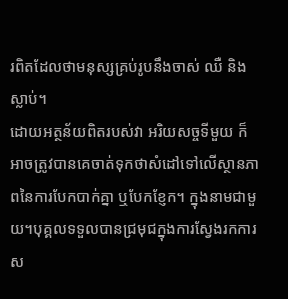រពិតដែលថាមនុស្សគ្រប់រូបនឹងចាស់ ឈឺ និងស្លាប់។
ដោយអត្ថន័យពិតរបស់វា អរិយសច្ចទីមួយ ក៏អាចត្រូវបានគេចាត់ទុកថាសំដៅទៅលើស្ថានភាពនៃការបែកបាក់គ្នា ឬបែកខ្ញែក។ ក្នុងនាមជាមួយ។បុគ្គលទទួលបានជ្រមុជក្នុងការស្វែងរកការស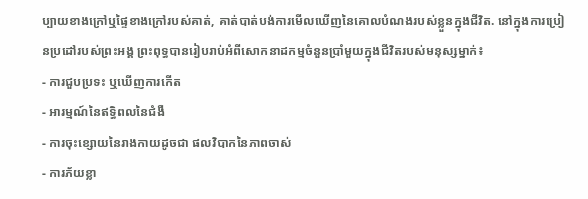ប្បាយខាងក្រៅឬផ្ទៃខាងក្រៅរបស់គាត់, គាត់បាត់បង់ការមើលឃើញនៃគោលបំណងរបស់ខ្លួនក្នុងជីវិត. នៅក្នុងការប្រៀនប្រដៅរបស់ព្រះអង្គ ព្រះពុទ្ធបានរៀបរាប់អំពីសោកនាដកម្មចំនួនប្រាំមួយក្នុងជីវិតរបស់មនុស្សម្នាក់៖
- ការជួបប្រទះ ឬឃើញការកើត
- អារម្មណ៍នៃឥទ្ធិពលនៃជំងឺ
- ការចុះខ្សោយនៃរាងកាយដូចជា ផលវិបាកនៃភាពចាស់
- ការភ័យខ្លា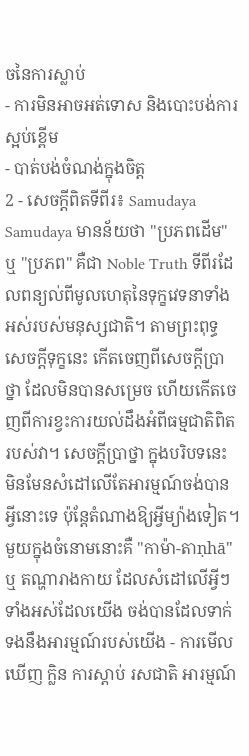ចនៃការស្លាប់
- ការមិនអាចអត់ទោស និងបោះបង់ការស្អប់ខ្ពើម
- បាត់បង់ចំណង់ក្នុងចិត្ត
2 - សេចក្តីពិតទីពីរ៖ Samudaya
Samudaya មានន័យថា "ប្រភពដើម" ឬ "ប្រភព" គឺជា Noble Truth ទីពីរដែលពន្យល់ពីមូលហេតុនៃទុក្ខវេទនាទាំងអស់របស់មនុស្សជាតិ។ តាមព្រះពុទ្ធ សេចក្តីទុក្ខនេះ កើតចេញពីសេចក្តីប្រាថ្នា ដែលមិនបានសម្រេច ហើយកើតចេញពីការខ្វះការយល់ដឹងអំពីធម្មជាតិពិតរបស់វា។ សេចក្តីប្រាថ្នា ក្នុងបរិបទនេះ មិនមែនសំដៅលើតែអារម្មណ៍ចង់បានអ្វីនោះទេ ប៉ុន្តែតំណាងឱ្យអ្វីម្យ៉ាងទៀត។
មួយក្នុងចំនោមនោះគឺ "កាម៉ា-តាṇhā" ឬ តណ្ហារាងកាយ ដែលសំដៅលើអ្វីៗទាំងអស់ដែលយើង ចង់បានដែលទាក់ទងនឹងអារម្មណ៍របស់យើង - ការមើលឃើញ ក្លិន ការស្តាប់ រសជាតិ អារម្មណ៍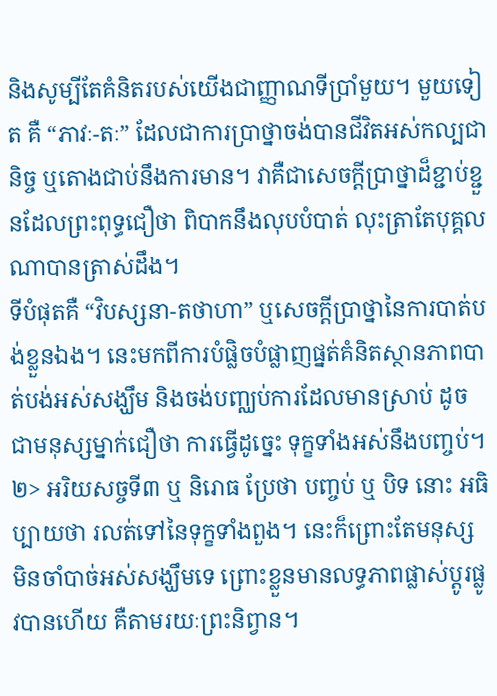និងសូម្បីតែគំនិតរបស់យើងជាញ្ញាណទីប្រាំមួយ។ មួយទៀត គឺ “ភាវៈ-តៈ” ដែលជាការប្រាថ្នាចង់បានជីវិតអស់កល្បជានិច្ច ឬតោងជាប់នឹងការមាន។ វាគឺជាសេចក្តីប្រាថ្នាដ៏ខ្ជាប់ខ្ជួនដែលព្រះពុទ្ធជឿថា ពិបាកនឹងលុបបំបាត់ លុះត្រាតែបុគ្គលណាបានត្រាស់ដឹង។
ទីបំផុតគឺ “វិបស្សនា-តថាហា” ឬសេចក្តីប្រាថ្នានៃការបាត់បង់ខ្លួនឯង។ នេះមកពីការបំផ្លិចបំផ្លាញផ្នត់គំនិតស្ថានភាពបាត់បង់អស់សង្ឃឹម និងចង់បញ្ឈប់ការដែលមានស្រាប់ ដូចជាមនុស្សម្នាក់ជឿថា ការធ្វើដូច្នេះ ទុក្ខទាំងអស់នឹងបញ្ចប់។ ២> អរិយសច្ចទី៣ ឬ និរោធ ប្រែថា បញ្ចប់ ឬ បិទ នោះ អធិប្បាយថា រលត់ទៅនៃទុក្ខទាំងពួង។ នេះក៏ព្រោះតែមនុស្ស មិនចាំបាច់អស់សង្ឃឹមទេ ព្រោះខ្លួនមានលទ្ធភាពផ្លាស់ប្តូរផ្លូវបានហើយ គឺតាមរយៈព្រះនិព្វាន។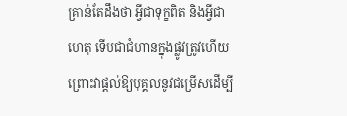គ្រាន់តែដឹងថា អ្វីជាទុក្ខពិត និងអ្វីជាហេតុ ទើបជាជំហានក្នុងផ្លូវត្រូវហើយ ព្រោះវាផ្តល់ឱ្យបុគ្គលនូវជម្រើសដើម្បី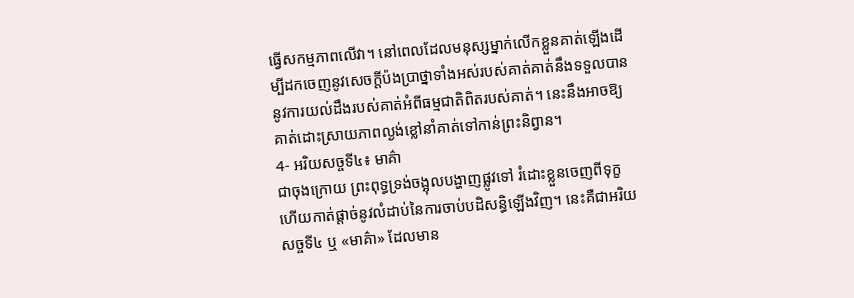ធ្វើសកម្មភាពលើវា។ នៅពេលដែលមនុស្សម្នាក់លើកខ្លួនគាត់ឡើងដើម្បីដកចេញនូវសេចក្តីប៉ងប្រាថ្នាទាំងអស់របស់គាត់គាត់នឹងទទួលបាននូវការយល់ដឹងរបស់គាត់អំពីធម្មជាតិពិតរបស់គាត់។ នេះនឹងអាចឱ្យគាត់ដោះស្រាយភាពល្ងង់ខ្លៅនាំគាត់ទៅកាន់ព្រះនិព្វាន។
4- អរិយសច្ចទី៤៖ មាគ៌ា
ជាចុងក្រោយ ព្រះពុទ្ធទ្រង់ចង្អុលបង្ហាញផ្លូវទៅ រំដោះខ្លួនចេញពីទុក្ខ ហើយកាត់ផ្តាច់នូវលំដាប់នៃការចាប់បដិសន្ធិឡើងវិញ។ នេះគឺជាអរិយសច្ចទី៤ ឬ «មាគ៌ា» ដែលមាន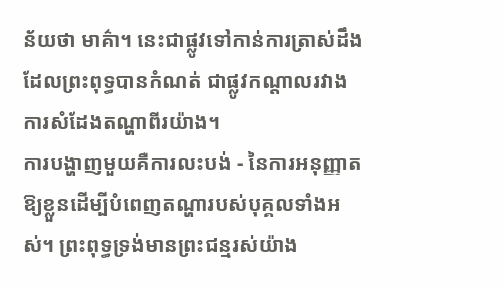ន័យថា មាគ៌ា។ នេះជាផ្លូវទៅកាន់ការត្រាស់ដឹងដែលព្រះពុទ្ធបានកំណត់ ជាផ្លូវកណ្តាលរវាងការសំដែងតណ្ហាពីរយ៉ាង។
ការបង្ហាញមួយគឺការលះបង់ - នៃការអនុញ្ញាតឱ្យខ្លួនដើម្បីបំពេញតណ្ហារបស់បុគ្គលទាំងអស់។ ព្រះពុទ្ធទ្រង់មានព្រះជន្មរស់យ៉ាង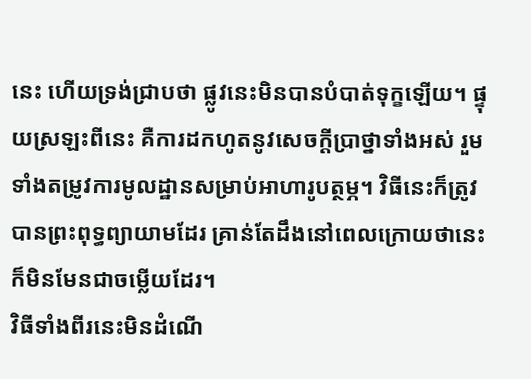នេះ ហើយទ្រង់ជ្រាបថា ផ្លូវនេះមិនបានបំបាត់ទុក្ខឡើយ។ ផ្ទុយស្រឡះពីនេះ គឺការដកហូតនូវសេចក្តីប្រាថ្នាទាំងអស់ រួមទាំងតម្រូវការមូលដ្ឋានសម្រាប់អាហារូបត្ថម្ភ។ វិធីនេះក៏ត្រូវបានព្រះពុទ្ធព្យាយាមដែរ គ្រាន់តែដឹងនៅពេលក្រោយថានេះក៏មិនមែនជាចម្លើយដែរ។
វិធីទាំងពីរនេះមិនដំណើ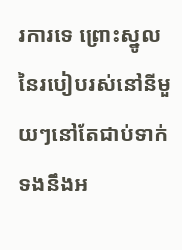រការទេ ព្រោះស្នូលនៃរបៀបរស់នៅនីមួយៗនៅតែជាប់ទាក់ទងនឹងអ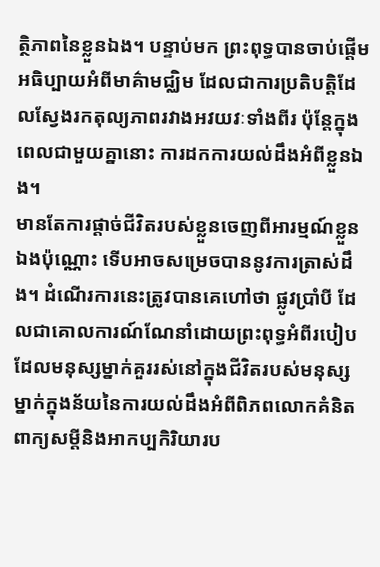ត្ថិភាពនៃខ្លួនឯង។ បន្ទាប់មក ព្រះពុទ្ធបានចាប់ផ្ដើមអធិប្បាយអំពីមាគ៌ាមជ្ឈិម ដែលជាការប្រតិបត្តិដែលស្វែងរកតុល្យភាពរវាងអវយវៈទាំងពីរ ប៉ុន្តែក្នុងពេលជាមួយគ្នានោះ ការដកការយល់ដឹងអំពីខ្លួនឯង។
មានតែការផ្តាច់ជីវិតរបស់ខ្លួនចេញពីអារម្មណ៍ខ្លួនឯងប៉ុណ្ណោះ ទើបអាចសម្រេចបាននូវការត្រាស់ដឹង។ ដំណើរការនេះត្រូវបានគេហៅថា ផ្លូវប្រាំបី ដែលជាគោលការណ៍ណែនាំដោយព្រះពុទ្ធអំពីរបៀបដែលមនុស្សម្នាក់គួររស់នៅក្នុងជីវិតរបស់មនុស្សម្នាក់ក្នុងន័យនៃការយល់ដឹងអំពីពិភពលោកគំនិតពាក្យសម្ដីនិងអាកប្បកិរិយារប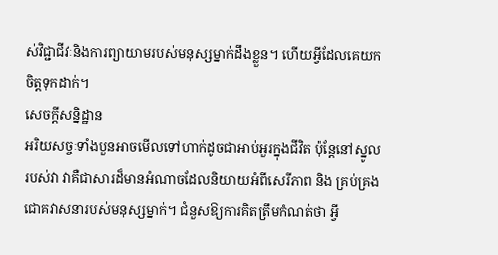ស់វិជ្ជាជីវៈនិងការព្យាយាមរបស់មនុស្សម្នាក់ដឹងខ្លួន។ ហើយអ្វីដែលគេយកចិត្តទុកដាក់។
សេចក្តីសន្និដ្ឋាន
អរិយសច្ចៈទាំងបួនអាចមើលទៅហាក់ដូចជាអាប់អួរក្នុងជីវិត ប៉ុន្តែនៅស្នូលរបស់វា វាគឺជាសារដ៏មានអំណាចដែលនិយាយអំពីសេរីភាព និង គ្រប់គ្រងជោគវាសនារបស់មនុស្សម្នាក់។ ជំនួសឱ្យការគិតត្រឹមកំណត់ថា អ្វី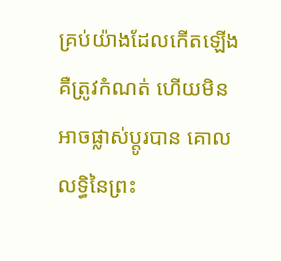គ្រប់យ៉ាងដែលកើតឡើងគឺត្រូវកំណត់ ហើយមិនអាចផ្លាស់ប្តូរបាន គោលលទ្ធិនៃព្រះ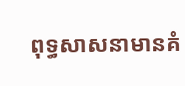ពុទ្ធសាសនាមានគំ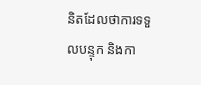និតដែលថាការទទួលបន្ទុក និងកា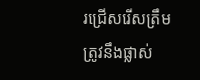រជ្រើសរើសត្រឹមត្រូវនឹងផ្លាស់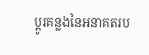ប្តូរគន្លងនៃអនាគតរប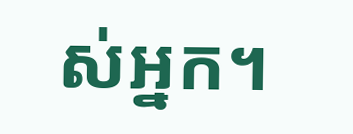ស់អ្នក។